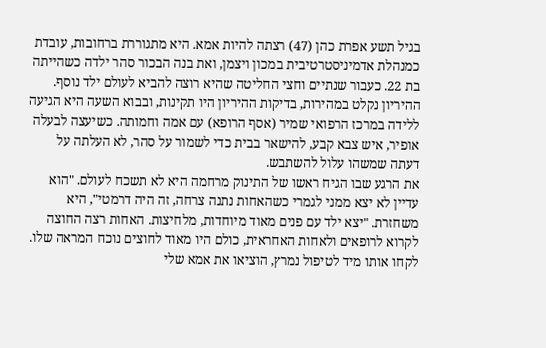בגיל תשע אפרת כהן (47) רצתה להיות אמא. היא מתגוררת ברחובות, עובדת כמנהלת אדמיניסטרטיבית במכון ויצמן, ואת בנה הבכור סהר ילדה כשהייתה בת 22. כעבור שנתיים וחצי החליטה שהיא רוצה להביא לעולם ילד נוסף. ההיריון נקלט במהירות, בדיקות ההיריון היו תקינות, ובבוא השעה היא הגיעה ללידה במרכז הרפואי שמיר (אסף הרופא) עם אמה וחמותה. כשיעצה לבעלה אופיר, איש צבא קבע, להישאר בבית כדי לשמור על סהר, לא העלתה על דעתה שמשהו עלול להשתבש.
את הרגע שבו הגיח ראשו של התינוק מרחמה היא לא תשכח לעולם. "הוא עדיין לא יצא ממני לגמרי כשהאחות נתנה צרחה, זה היה דרמטי", היא משחזרת. "יצא ילד עם פנים מאוד מיוחדות, מלחיצות. האחות רצה החוצה לקרוא לרופאים ולאחות האחראית, כולם היו מאוד לחוצים נוכח המראה שלו. לקחו אותו מיד לטיפול נמרץ, הוציאו את אמא שלי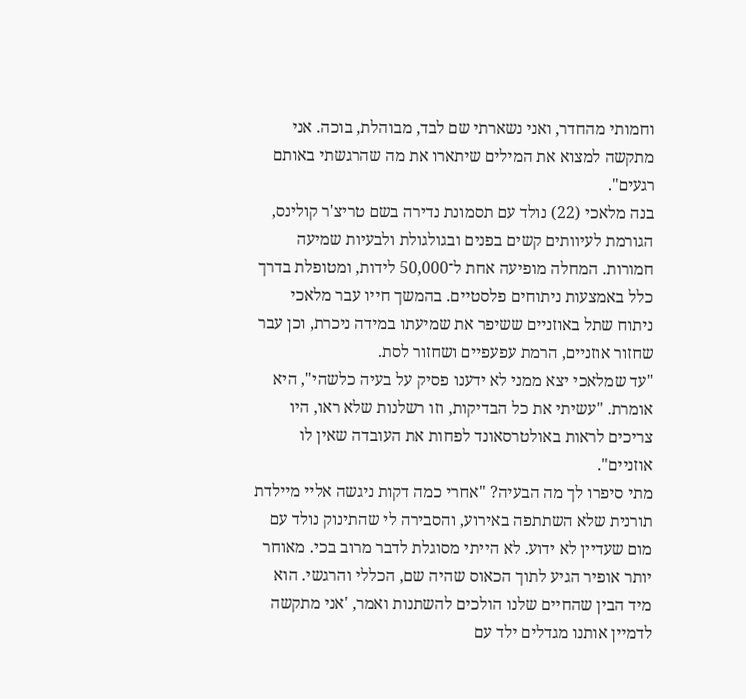וחמותי מהחדר, ואני נשארתי שם לבד, מבוהלת, בוכה. אני מתקשה למצוא את המילים שיתארו את מה שהרגשתי באותם רגעים".
בנה מלאכי (22) נולד עם תסמונת נדירה בשם טריצ'ר קולינס, הגורמת לעיוותים קשים בפנים ובגולגולת ולבעיות שמיעה חמורות. המחלה מופיעה אחת ל־50,000 לידות, ומטופלת בדרך כלל באמצעות ניתוחים פלסטיים. בהמשך חייו עבר מלאכי ניתוח שתל באוזניים ששיפר את שמיעתו במידה ניכרת, וכן עבר שחזור אוזניים, הרמת עפעפיים ושחזור לסת.
"עד שמלאכי יצא ממני לא ידענו פסיק על בעיה כלשהי", היא אומרת. "עשיתי את כל הבדיקות, וזו רשלנות שלא ראו, היו צריכים לראות באולטרסאונד לפחות את העובדה שאין לו אוזניים".
מתי סיפרו לך מה הבעיה? "אחרי כמה דקות ניגשה אליי מיילדת תורנית שלא השתתפה באירוע, והסבירה לי שהתינוק נולד עם מום שעדיין לא ידוע. לא הייתי מסוגלת לדבר מרוב בכי. מאוחר יותר אופיר הגיע לתוך הכאוס שהיה שם, הכללי והרגשי. הוא מיד הבין שהחיים שלנו הולכים להשתנות ואמר, 'אני מתקשה לדמיין אותנו מגדלים ילד עם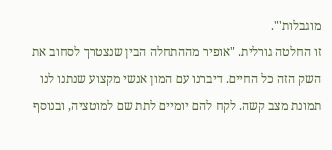מוגבלות'".
זו החלטה גורלית. "אופיר מההתחלה הבין שנצטרך לסחוב את השק הזה כל החיים. דיברנו עם המון אנשי מקצוע שנתנו לנו תמונת מצב קשה. לקח להם יומיים לתת שם למוטציה, ובנוסף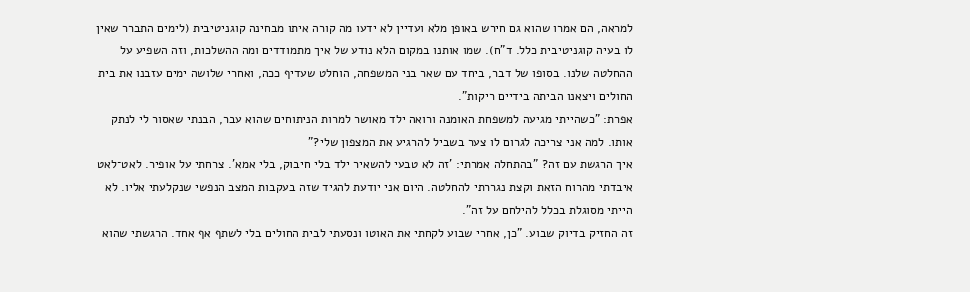למראה, הם אמרו שהוא גם חירש באופן מלא ועדיין לא ידעו מה קורה איתו מבחינה קוגניטיבית (לימים התברר שאין לו בעיה קוגניטיבית כלל. ד"ח). שמו אותנו במקום הלא נודע של איך מתמודדים ומה ההשלכות, וזה השפיע על ההחלטה שלנו. בסופו של דבר, ביחד עם שאר בני המשפחה, הוחלט שעדיף ככה, ואחרי שלושה ימים עזבנו את בית החולים ויצאנו הביתה בידיים ריקות".
אפרת: "כשהייתי מגיעה למשפחת האומנה ורואה ילד מאושר למרות הניתוחים שהוא עבר, הבנתי שאסור לי לנתק אותו. למה אני צריכה לגרום לו צער בשביל להרגיע את המצפון שלי?"
איך הרגשת עם זה? "בהתחלה אמרתי: 'זה לא טבעי להשאיר ילד בלי חיבוק, בלי אמא'. צרחתי על אופיר. לאט־לאט איבדתי מהרוח הזאת וקצת נגררתי להחלטה. היום אני יודעת להגיד שזה בעקבות המצב הנפשי שנקלעתי אליו. לא הייתי מסוגלת בכלל להילחם על זה".
זה החזיק בדיוק שבוע. "כן, אחרי שבוע לקחתי את האוטו ונסעתי לבית החולים בלי לשתף אף אחד. הרגשתי שהוא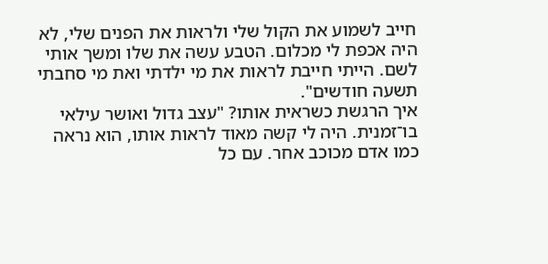חייב לשמוע את הקול שלי ולראות את הפנים שלי, לא היה אכפת לי מכלום. הטבע עשה את שלו ומשך אותי לשם. הייתי חייבת לראות את מי ילדתי ואת מי סחבתי תשעה חודשים".
איך הרגשת כשראית אותו? "עצב גדול ואושר עילאי בו־זמנית. היה לי קשה מאוד לראות אותו, הוא נראה כמו אדם מכוכב אחר. עם כל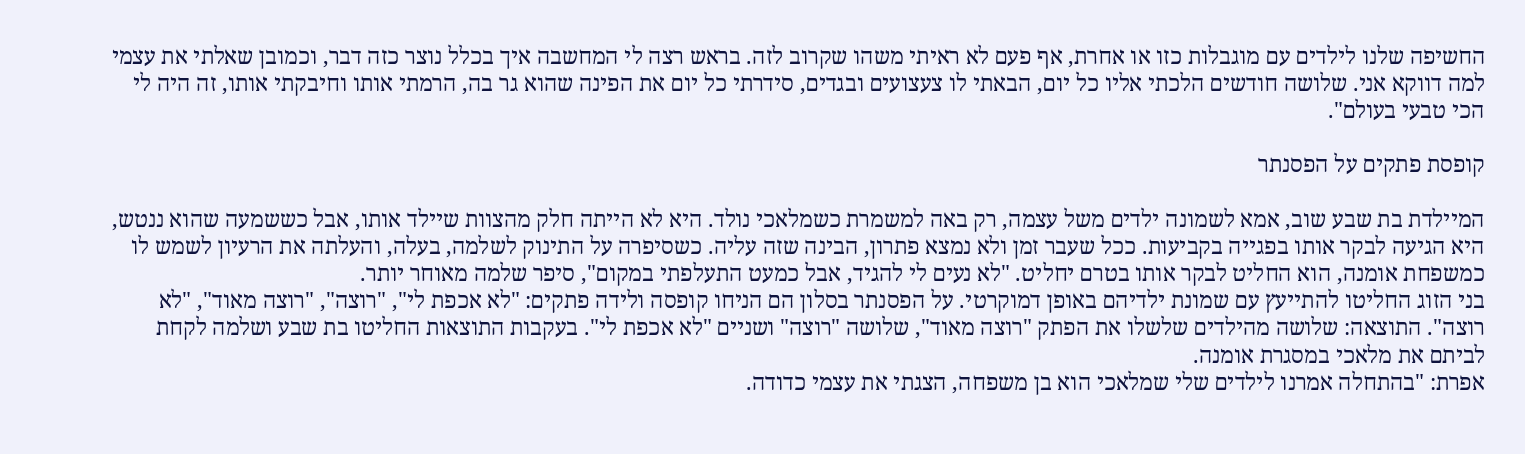החשיפה שלנו לילדים עם מוגבלות כזו או אחרת, אף פעם לא ראיתי משהו שקרוב לזה. בראש רצה לי המחשבה איך בכלל נוצר כזה דבר, וכמובן שאלתי את עצמי למה דווקא אני. שלושה חודשים הלכתי אליו כל יום, הבאתי לו צעצועים ובגדים, סידרתי כל יום את הפינה שהוא גר בה, הרמתי אותו וחיבקתי אותו, זה היה לי הכי טבעי בעולם".

קופסת פתקים על הפסנתר

המיילדת בת שבע שוב, אמא לשמונה ילדים משל עצמה, רק באה למשמרת כשמלאכי נולד. היא לא הייתה חלק מהצוות שיילד אותו, אבל כששמעה שהוא ננטש, היא הגיעה לבקר אותו בפגייה בקביעות. ככל שעבר זמן ולא נמצא פתרון, הבינה שזה עליה. כשסיפרה על התינוק לשלמה, בעלה, והעלתה את הרעיון לשמש לו כמשפחת אומנה, הוא החליט לבקר אותו בטרם יחליט. "לא נעים לי להגיד, אבל כמעט התעלפתי במקום", סיפר שלמה מאוחר יותר.
בני הזוג החליטו להתייעץ עם שמונת ילדיהם באופן דמוקרטי. על הפסנתר בסלון הם הניחו קופסה ולידה פתקים: "לא אכפת לי", "רוצה", "רוצה מאוד", "לא רוצה". התוצאה: שלושה מהילדים שלשלו את הפתק "רוצה מאוד", שלושה "רוצה" ושניים "לא אכפת לי". בעקבות התוצאות החליטו בת שבע ושלמה לקחת לביתם את מלאכי במסגרת אומנה.
אפרת: "בהתחלה אמרנו לילדים שלי שמלאכי הוא בן משפחה, הצגתי את עצמי כדודה.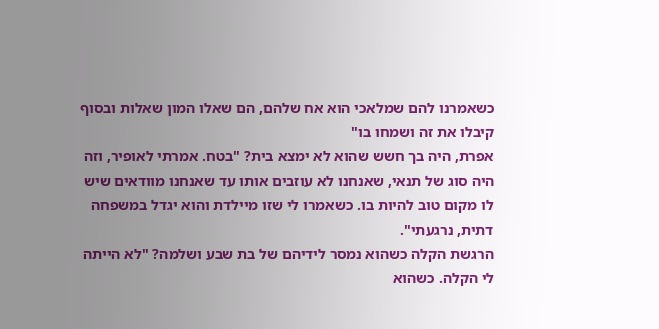כשאמרנו להם שמלאכי הוא אח שלהם, הם שאלו המון שאלות ובסוף קיבלו את זה ושמחו בו"
אפרת, היה בך חשש שהוא לא ימצא בית? "בטח. אמרתי לאופיר, וזה היה סוג של תנאי, שאנחנו לא עוזבים אותו עד שאנחנו מוודאים שיש לו מקום טוב להיות בו. כשאמרו לי שזו מיילדת והוא יגדל במשפחה דתית, נרגעתי".
הרגשת הקלה כשהוא נמסר לידיהם של בת שבע ושלמה? "לא הייתה לי הקלה. כשהוא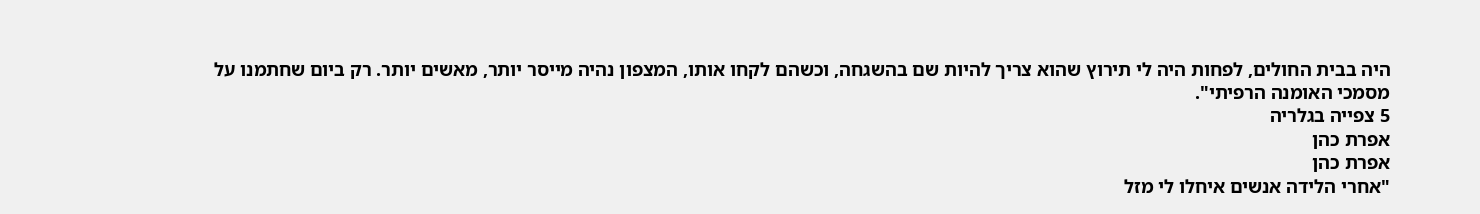היה בבית החולים, לפחות היה לי תירוץ שהוא צריך להיות שם בהשגחה, וכשהם לקחו אותו, המצפון נהיה מייסר יותר, מאשים יותר. רק ביום שחתמנו על מסמכי האומנה הרפיתי".
5 צפייה בגלריה
אפרת כהן
אפרת כהן
"אחרי הלידה אנשים איחלו לי מזל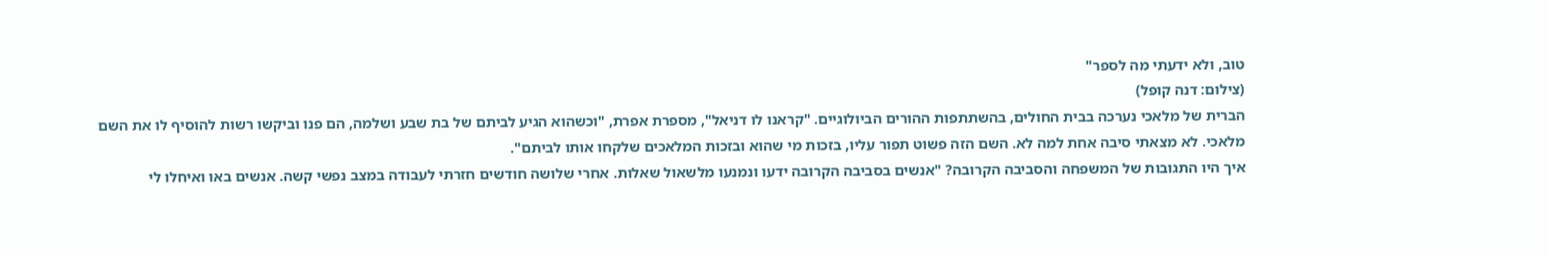טוב, ולא ידעתי מה לספר"
(צילום: דנה קופל)
הברית של מלאכי נערכה בבית החולים, בהשתתפות ההורים הביולוגיים. "קראנו לו דניאל", מספרת אפרת, "וכשהוא הגיע לביתם של בת שבע ושלמה, הם פנו וביקשו רשות להוסיף לו את השם מלאכי. לא מצאתי סיבה אחת למה לא. השם הזה פשוט תפור עליו, בזכות מי שהוא ובזכות המלאכים שלקחו אותו לביתם".
איך היו התגובות של המשפחה והסביבה הקרובה? "אנשים בסביבה הקרובה ידעו ונמנעו מלשאול שאלות. אחרי שלושה חודשים חזרתי לעבודה במצב נפשי קשה. אנשים באו ואיחלו לי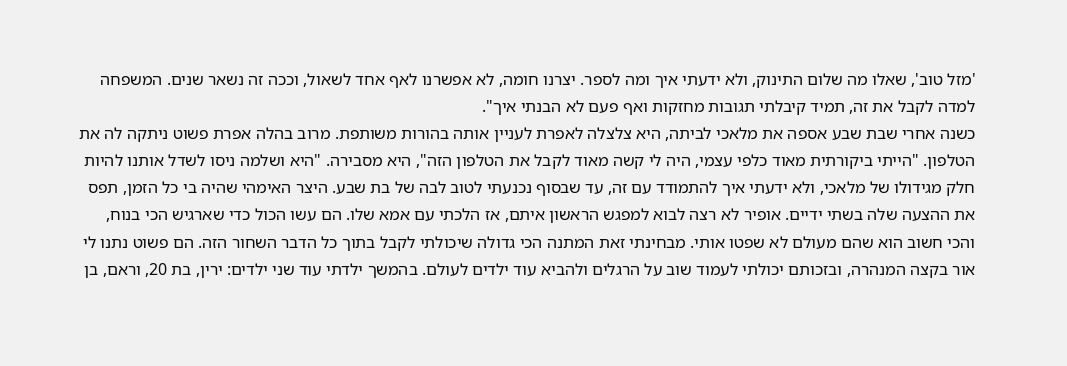'מזל טוב', שאלו מה שלום התינוק, ולא ידעתי איך ומה לספר. יצרנו חומה, לא אפשרנו לאף אחד לשאול, וככה זה נשאר שנים. המשפחה למדה לקבל את זה, תמיד קיבלתי תגובות מחזקות ואף פעם לא הבנתי איך".
כשנה אחרי שבת שבע אספה את מלאכי לביתה, היא צלצלה לאפרת לעניין אותה בהורות משותפת. מרוב בהלה אפרת פשוט ניתקה לה את הטלפון. "הייתי ביקורתית מאוד כלפי עצמי, היה לי קשה מאוד לקבל את הטלפון הזה", היא מסבירה. "היא ושלמה ניסו לשדל אותנו להיות חלק מגידולו של מלאכי, ולא ידעתי איך להתמודד עם זה, עד שבסוף נכנעתי לטוב לבה של בת שבע. היצר האימהי שהיה בי כל הזמן, תפס את ההצעה שלה בשתי ידיים. אופיר לא רצה לבוא למפגש הראשון איתם, אז הלכתי עם אמא שלו. הם עשו הכול כדי שארגיש הכי בנוח, והכי חשוב הוא שהם מעולם לא שפטו אותי. מבחינתי זאת המתנה הכי גדולה שיכולתי לקבל בתוך כל הדבר השחור הזה. הם פשוט נתנו לי אור בקצה המנהרה, ובזכותם יכולתי לעמוד שוב על הרגלים ולהביא עוד ילדים לעולם. בהמשך ילדתי עוד שני ילדים: ירין, בת 20, וראם, בן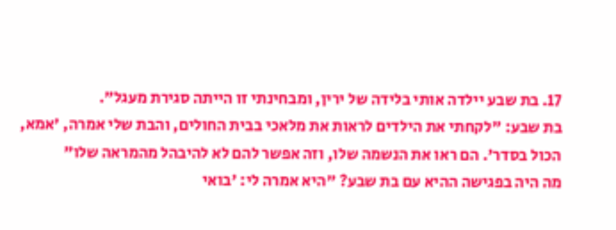17. בת שבע יילדה אותי בלידה של ירין, ומבחינתי זו הייתה סגירת מעגל".
בת שבע: "לקחתי את הילדים לראות את מלאכי בבית החולים, והבת שלי אמרה, 'אמא, הכול בסדר'. הם ראו את הנשמה שלו, וזה אפשר להם לא להיבהל מהמראה שלו"
מה היה בפגישה ההיא עם בת שבע? "היא אמרה לי: 'בואי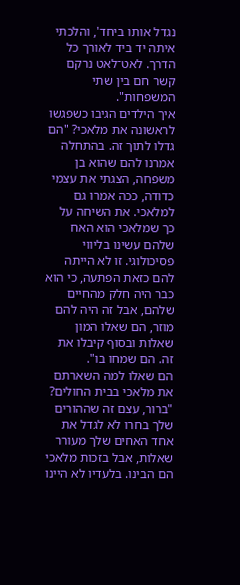נגדל אותו ביחד', והלכתי איתה יד ביד לאורך כל הדרך. לאט־לאט נרקם קשר חם בין שתי המשפחות".
איך הילדים הגיבו כשפגשו לראשונה את מלאכי? "הם גדלו לתוך זה. בהתחלה אמרנו להם שהוא בן משפחה, הצגתי את עצמי כדודה, ככה אמרו גם למלאכי. את השיחה על כך שמלאכי הוא האח שלהם עשינו בליווי פסיכולוגי. זו לא הייתה להם כזאת הפתעה, כי הוא כבר היה חלק מהחיים שלהם, אבל זה היה להם מוזר, הם שאלו המון שאלות ובסוף קיבלו את זה. הם שמחו בו".
הם שאלו למה השארתם את מלאכי בבית החולים? "ברור, עצם זה שההורים שלך בחרו לא לגדל את אחד האחים שלך מעורר שאלות, אבל בזכות מלאכי הם הבינו. בלעדיו לא היינו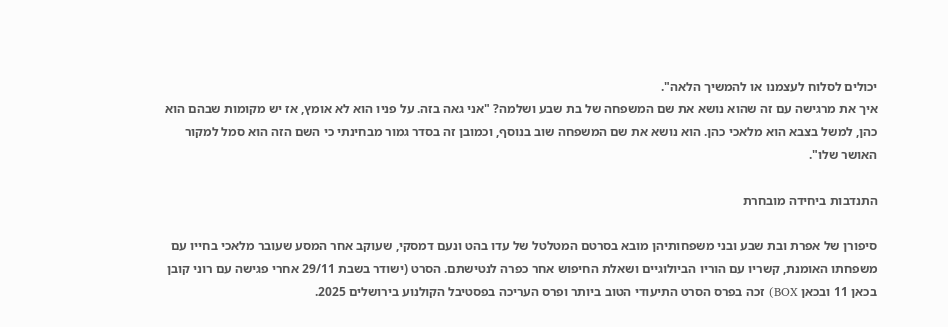יכולים לסלוח לעצמנו או להמשיך הלאה".
איך את מרגישה עם זה שהוא נושא את שם המשפחה של בת שבע ושלמה? "אני גאה בזה. על פניו הוא לא אומץ, אז יש מקומות שבהם הוא כהן, למשל בצבא הוא מלאכי כהן. הוא נושא את שם המשפחה שוב בנוסף, וכמובן זה בסדר גמור מבחינתי כי השם הזה הוא סמל למקור האושר שלו".

התנדבות ביחידה מובחרת

סיפורן של אפרת ובת שבע ובני משפחותיהן מובא בסרטם המטלטל של עדו בהט ונעם דמסקי, שעוקב אחר המסע שעובר מלאכי בחייו עם משפחתו האומנת, קשריו עם הוריו הביולוגיים ושאלת החיפוש אחר כפרה לנטישתם. הסרט (ישודר בשבת 29/11 אחרי פגישה עם רוני קובן בכאן 11 ובכאן BOX) זכה בפרס הסרט התיעודי הטוב ביותר ופרס העריכה בפסטיבל הקולנוע בירושלים 2025.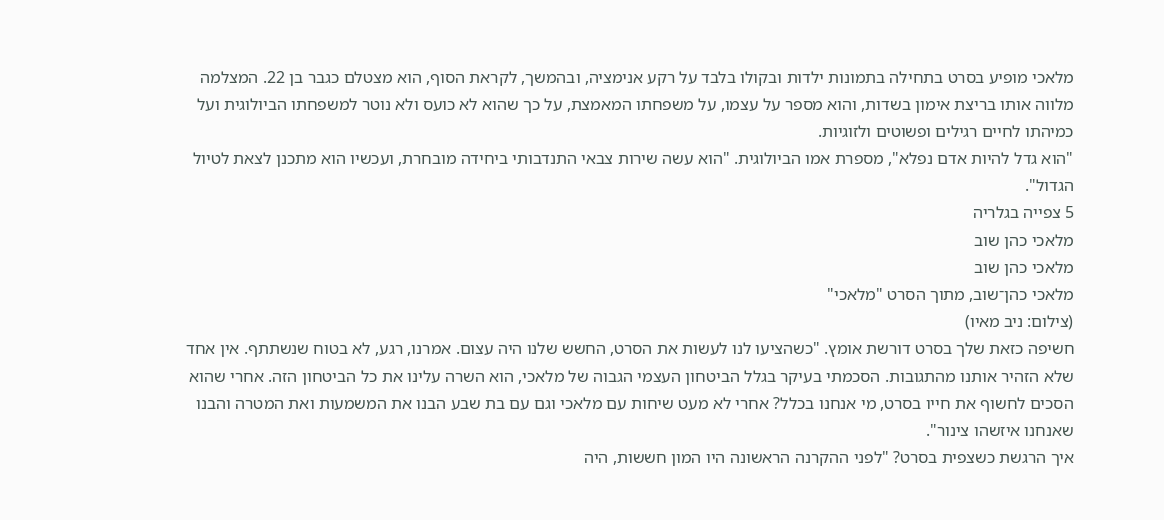מלאכי מופיע בסרט בתחילה בתמונות ילדות ובקולו בלבד על רקע אנימציה, ובהמשך, לקראת הסוף, הוא מצטלם כגבר בן 22. המצלמה מלווה אותו בריצת אימון בשדות, והוא מספר על עצמו, על משפחתו המאמצת, על כך שהוא לא כועס ולא נוטר למשפחתו הביולוגית ועל כמיהתו לחיים רגילים ופשוטים ולזוגיות.
"הוא גדל להיות אדם נפלא", מספרת אמו הביולוגית. "הוא עשה שירות צבאי התנדבותי ביחידה מובחרת, ועכשיו הוא מתכנן לצאת לטיול הגדול".
5 צפייה בגלריה
מלאכי כהן שוב
מלאכי כהן שוב
מלאכי כהן־שוב, מתוך הסרט "מלאכי"
(צילום: ניב מאיו)
חשיפה כזאת שלך בסרט דורשת אומץ. "כשהציעו לנו לעשות את הסרט, החשש שלנו היה עצום. אמרנו, רגע, לא בטוח שנשתתף. אין אחד שלא הזהיר אותנו מהתגובות. הסכמתי בעיקר בגלל הביטחון העצמי הגבוה של מלאכי, הוא השרה עלינו את כל הביטחון הזה. אחרי שהוא הסכים לחשוף את חייו בסרט, מי אנחנו בכלל? אחרי לא מעט שיחות עם מלאכי וגם עם בת שבע הבנו את המשמעות ואת המטרה והבנו שאנחנו איזשהו צינור".
איך הרגשת כשצפית בסרט? "לפני ההקרנה הראשונה היו המון חששות, היה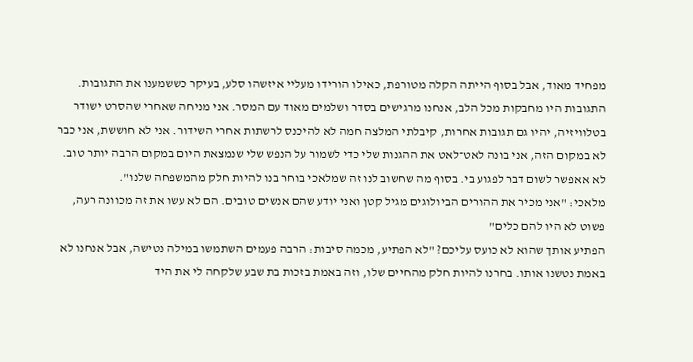מפחיד מאוד, אבל בסוף הייתה הקלה מטורפת, כאילו הורידו מעליי איזשהו סלע, בעיקר כששמענו את התגובות. התגובות היו מחבקות מכל הלב, אנחנו מרגישים בסדר ושלמים מאוד עם המסר. אני מניחה שאחרי שהסרט ישודר בטלוויזיה, יהיו גם תגובות אחרות, קיבלתי המלצה חמה לא להיכנס לרשתות אחרי השידור. אני לא חוששת, אני כבר לא במקום הזה, אני בונה לאט־לאט את ההגנות שלי כדי לשמור על הנפש שלי שנמצאת היום במקום הרבה יותר טוב. לא אאפשר לשום דבר לפגוע בי. בסוף מה שחשוב לנו זה שמלאכי בוחר בנו להיות חלק מהמשפחה שלנו".
מלאכי: "אני מכיר את ההורים הביולוגים מגיל קטן ואני יודע שהם אנשים טובים. הם לא עשו את זה מכוונה רעה, פשוט לא היו להם כלים"
הפתיע אותך שהוא לא כועס עליכם? "לא הפתיע, מכמה סיבות: הרבה פעמים השתמשו במילה נטישה, אבל אנחנו לא באמת נטשנו אותו. בחרנו להיות חלק מהחיים שלו, וזה באמת בזכות בת שבע שלקחה לי את היד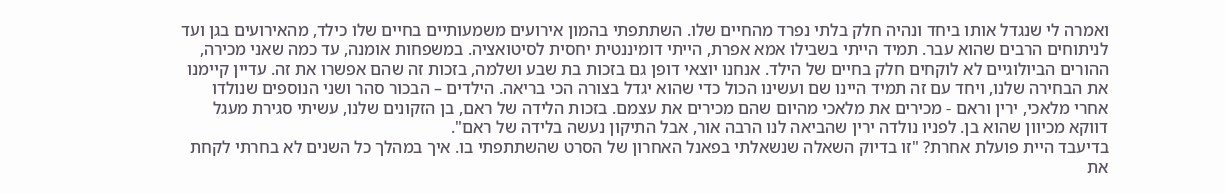ואמרה לי שנגדל אותו ביחד ונהיה חלק בלתי נפרד מהחיים שלו. השתתפתי בהמון אירועים משמעותיים בחיים שלו כילד, מהאירועים בגן ועד לניתוחים הרבים שהוא עבר. תמיד הייתי בשבילו אמא אפרת, הייתי דומיננטית יחסית לסיטואציה. במשפחות אומנה, עד כמה שאני מכירה, ההורים הביולוגיים לא לוקחים חלק בחיים של הילד. אנחנו יוצאי דופן גם בזכות בת שבע ושלמה, בזכות זה שהם אפשרו את זה. עדיין קיימנו את הבחירה שלנו, ויחד עם זה תמיד היינו שם ועשינו הכול כדי שהוא יגדל בצורה הכי בריאה. הילדים – הבכור סהר ושני הנוספים שנולדו אחרי מלאכי, ירין וראם - מכירים את מלאכי מהיום שהם מכירים את עצמם. בזכות הלידה של ראם, בן הזקונים שלנו, עשיתי סגירת מעגל דווקא מכיוון שהוא בן. לפניו נולדה ירין שהביאה לנו הרבה אור, אבל התיקון נעשה בלידה של ראם".
בדיעבד היית פועלת אחרת? "זו בדיוק השאלה שנשאלתי בפאנל האחרון של הסרט שהשתתפתי בו. איך במהלך כל השנים לא בחרתי לקחת את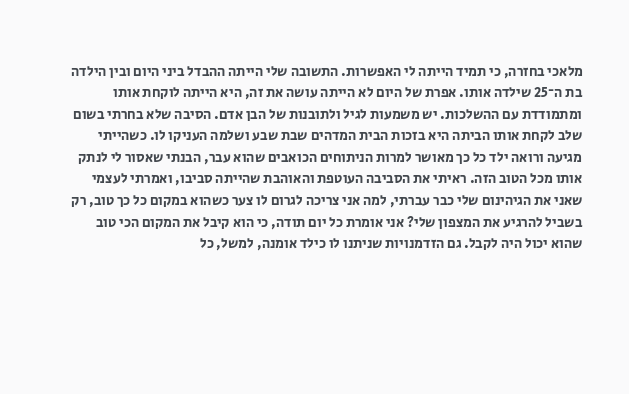מלאכי בחזרה, כי תמיד הייתה לי האפשרות. התשובה שלי הייתה ההבדל ביני היום ובין הילדה בת ה־25 שילדה אותו. אפרת של היום לא הייתה עושה את זה, היא הייתה לוקחת אותו ומתמודדת עם ההשלכות. יש משמעות לגיל ולתובנות של הבן אדם. הסיבה שלא בחרתי בשום שלב לקחת אותו הביתה היא בזכות הבית המדהים שבת שבע ושלמה העניקו לו. כשהייתי מגיעה ורואה ילד כל כך מאושר למרות הניתוחים הכואבים שהוא עבר, הבנתי שאסור לי לנתק אותו מכל הטוב הזה. ראיתי את הסביבה העוטפת והאוהבת שהייתה סביבו, ואמרתי לעצמי שאני את הגיהינום שלי כבר עברתי, למה אני צריכה לגרום לו צער כשהוא במקום כל כך טוב, רק בשביל להרגיע את המצפון שלי? אני אומרת כל יום תודה, כי הוא קיבל את המקום הכי טוב שהוא יכול היה לקבל. גם הזדמנויות שניתנו לו כילד אומנה, למשל, כל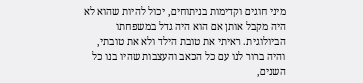מיני חוגים וקדימות בניתוחים, יכול להיות שהוא לא היה מקבל אותן אם הוא היה גדל במשפחתו הביולוגית. ראיתי את טובת הילד ולא את טובתי, והיה ברור לנו עם כל הכאב והעצבות שהיו בנו כל השנים,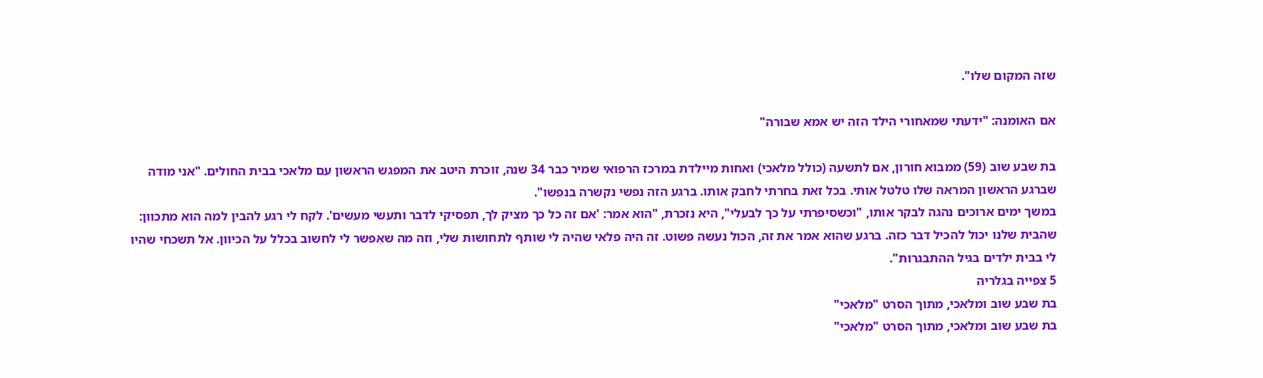שזה המקום שלו".

אם האומנה: "ידעתי שמאחורי הילד הזה יש אמא שבורה"

בת שבע שוב (59) ממבוא חורון, אם לתשעה (כולל מלאכי) ואחות מיילדת במרכז הרפואי שמיר כבר 34 שנה, זוכרת היטב את המפגש הראשון עם מלאכי בבית החולים. "אני מודה שברגע הראשון המראה שלו טלטל אותי. בכל זאת בחרתי לחבק אותו. ברגע הזה נפשי נקשרה בנפשו".
במשך ימים ארוכים נהגה לבקר אותו, "וכשסיפרתי על כך לבעלי", היא נזכרת, "הוא אמר: 'אם זה כל כך מציק לך, תפסיקי לדבר ותעשי מעשים'. לקח לי רגע להבין למה הוא מתכוון: שהבית שלנו יכול להכיל דבר כזה. ברגע שהוא אמר את זה, הכול נעשה פשוט. זה היה פלאי שהיה לי שותף לתחושות שלי, וזה מה שאִפשר לי לחשוב בכלל על הכיוון. אל תשכחי שהיו לי בבית ילדים בגיל ההתבגרות".
5 צפייה בגלריה
בת שבע שוב ומלאכי, מתוך הסרט "מלאכי"
בת שבע שוב ומלאכי, מתוך הסרט "מלאכי"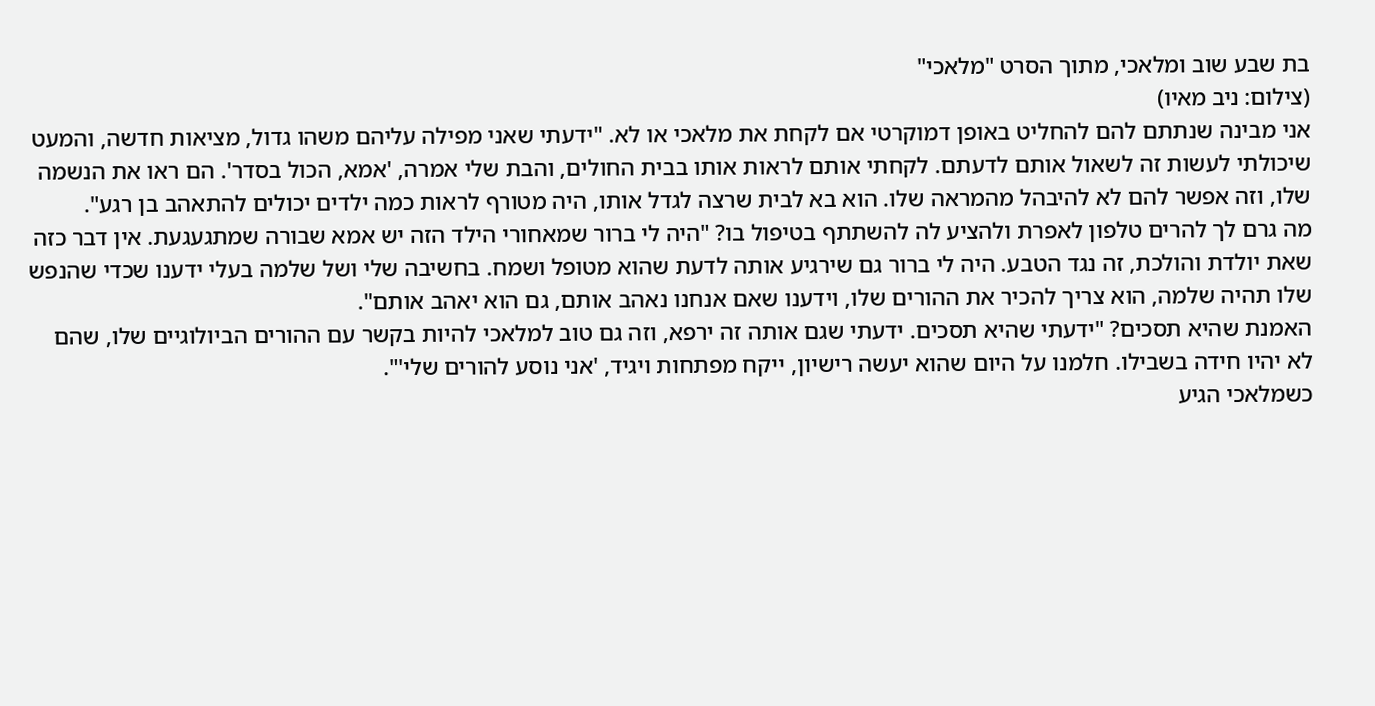בת שבע שוב ומלאכי, מתוך הסרט "מלאכי"
(צילום: ניב מאיו)
אני מבינה שנתתם להם להחליט באופן דמוקרטי אם לקחת את מלאכי או לא. "ידעתי שאני מפילה עליהם משהו גדול, מציאות חדשה, והמעט שיכולתי לעשות זה לשאול אותם לדעתם. לקחתי אותם לראות אותו בבית החולים, והבת שלי אמרה, 'אמא, הכול בסדר'. הם ראו את הנשמה שלו, וזה אפשר להם לא להיבהל מהמראה שלו. הוא בא לבית שרצה לגדל אותו, היה מטורף לראות כמה ילדים יכולים להתאהב בן רגע".
מה גרם לך להרים טלפון לאפרת ולהציע לה להשתתף בטיפול בו? "היה לי ברור שמאחורי הילד הזה יש אמא שבורה שמתגעגעת. אין דבר כזה שאת יולדת והולכת, זה נגד הטבע. היה לי ברור גם שירגיע אותה לדעת שהוא מטופל ושמח. בחשיבה שלי ושל שלמה בעלי ידענו שכדי שהנפש שלו תהיה שלמה, הוא צריך להכיר את ההורים שלו, וידענו שאם אנחנו נאהב אותם, גם הוא יאהב אותם".
האמנת שהיא תסכים? "ידעתי שהיא תסכים. ידעתי שגם אותה זה ירפא, וזה גם טוב למלאכי להיות בקשר עם ההורים הביולוגיים שלו, שהם לא יהיו חידה בשבילו. חלמנו על היום שהוא יעשה רישיון, ייקח מפתחות ויגיד, 'אני נוסע להורים שלי'".
כשמלאכי הגיע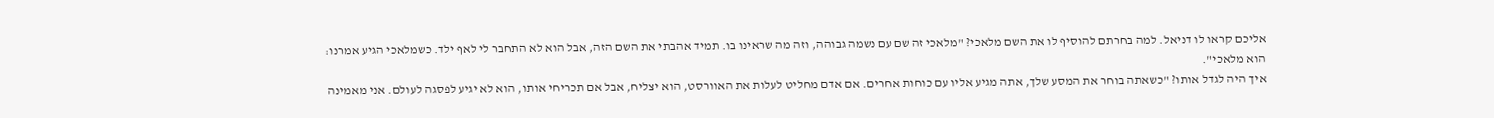אליכם קראו לו דניאל. למה בחרתם להוסיף לו את השם מלאכי? "מלאכי זה שם עם נשמה גבוהה, וזה מה שראינו בו. תמיד אהבתי את השם הזה, אבל הוא לא התחבר לי לאף ילד. כשמלאכי הגיע אמרנו: הוא מלאכי".
איך היה לגדל אותו? "כשאתה בוחר את המסע שלך, אתה מגיע אליו עם כוחות אחרים. אם אדם מחליט לעלות את האוורסט, הוא יצליח, אבל אם תכריחי אותו, הוא לא יגיע לפסגה לעולם. אני מאמינה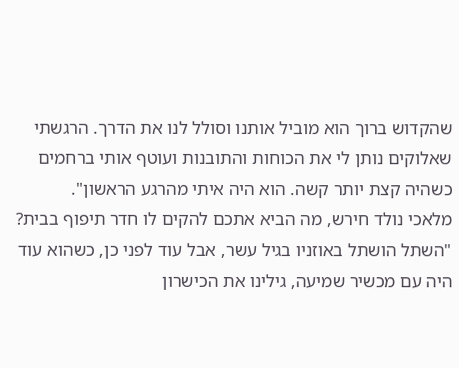שהקדוש ברוך הוא מוביל אותנו וסולל לנו את הדרך. הרגשתי שאלוקים נותן לי את הכוחות והתובנות ועוטף אותי ברחמים כשהיה קצת יותר קשה. הוא היה איתי מהרגע הראשון".
מלאכי נולד חירש, מה הביא אתכם להקים לו חדר תיפוף בבית? "השתל הושתל באוזניו בגיל עשר, אבל עוד לפני כן, כשהוא עוד היה עם מכשיר שמיעה, גילינו את הכישרון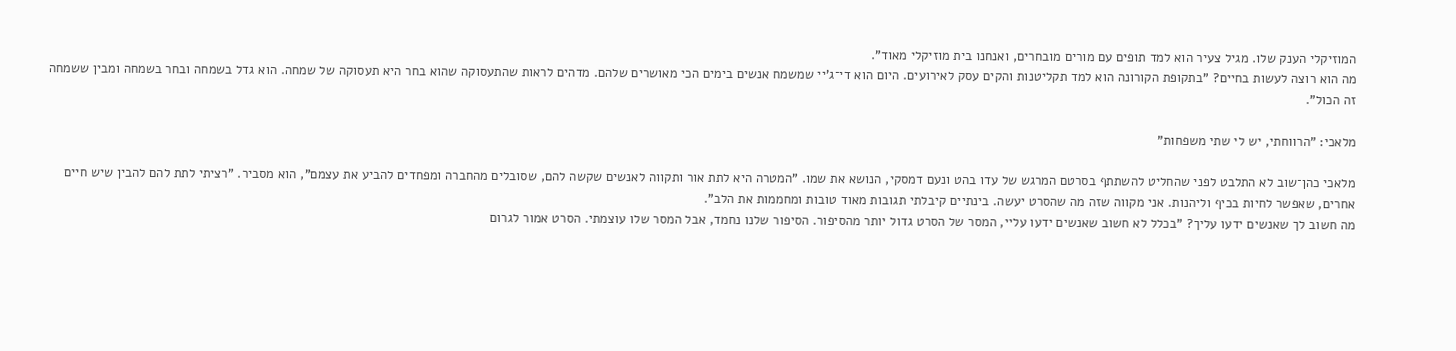המוזיקלי הענק שלו. מגיל צעיר הוא למד תופים עם מורים מובחרים, ואנחנו בית מוזיקלי מאוד".
מה הוא רוצה לעשות בחיים? "בתקופת הקורונה הוא למד תקליטנות והקים עסק לאירועים. היום הוא די־ג'יי שמשמח אנשים בימים הכי מאושרים שלהם. מדהים לראות שהתעסוקה שהוא בחר היא תעסוקה של שמחה. הוא גדל בשמחה ובחר בשמחה ומבין ששמחה זה הכול".

מלאכי: "הרווחתי, יש לי שתי משפחות"

מלאכי כהן־שוב לא התלבט לפני שהחליט להשתתף בסרטם המרגש של עדו בהט ונעם דמסקי, הנושא את שמו. "המטרה היא לתת אור ותקווה לאנשים שקשה להם, שסובלים מהחברה ומפחדים להביע את עצמם", הוא מסביר. "רציתי לתת להם להבין שיש חיים אחרים, שאפשר לחיות בכיף וליהנות. אני מקווה שזה מה שהסרט יעשה. בינתיים קיבלתי תגובות מאוד טובות ומחממות את הלב".
מה חשוב לך שאנשים ידעו עליך? "בכלל לא חשוב שאנשים ידעו עליי, המסר של הסרט גדול יותר מהסיפור. הסיפור שלנו נחמד, אבל המסר שלו עוצמתי. הסרט אמור לגרום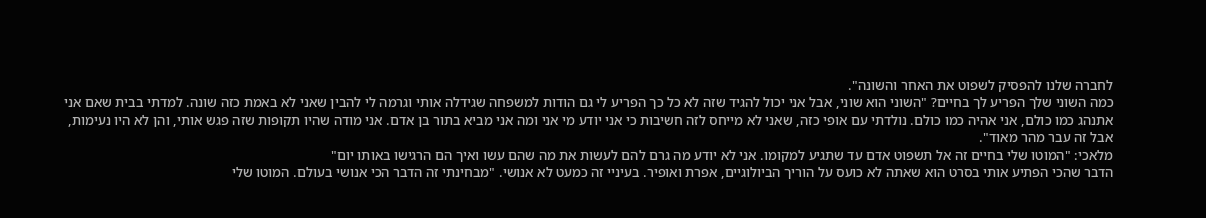לחברה שלנו להפסיק לשפוט את האחר והשונה".
כמה השוני שלך הפריע לך בחיים? "השוני הוא שוני, אבל אני יכול להגיד שזה לא כל כך הפריע לי גם הודות למשפחה שגידלה אותי וגרמה לי להבין שאני לא באמת כזה שונה. למדתי בבית שאם אני אתנהג כמו כולם, אני אהיה כמו כולם. נולדתי עם אופי כזה, שאני לא מייחס לזה חשיבות כי אני יודע מי אני ומה אני מביא בתור בן אדם. אני מודה שהיו תקופות שזה פגש אותי, והן לא היו נעימות, אבל זה עבר מהר מאוד".
מלאכי: "המוטו שלי בחיים זה אל תשפוט אדם עד שתגיע למקומו. אני לא יודע מה גרם להם לעשות את מה שהם עשו ואיך הם הרגישו באותו יום"
הדבר שהכי הפתיע אותי בסרט הוא שאתה לא כועס על הוריך הביולוגיים, אפרת ואופיר. בעיניי זה כמעט לא אנושי. "מבחינתי זה הדבר הכי אנושי בעולם. המוטו שלי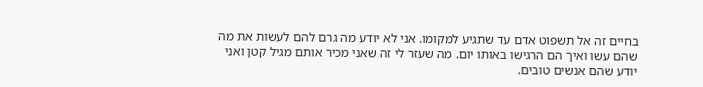בחיים זה אל תשפוט אדם עד שתגיע למקומו. אני לא יודע מה גרם להם לעשות את מה שהם עשו ואיך הם הרגישו באותו יום. מה שעזר לי זה שאני מכיר אותם מגיל קטן ואני יודע שהם אנשים טובים.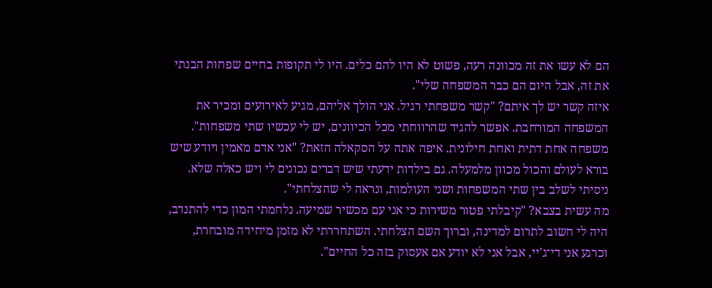הם לא עשו את זה מכוונה רעה, פשוט לא היו להם כלים. היו לי תקופות בחיים שפחות הבנתי את זה, אבל היום הם כבר המשפחה שלי".
איזה קשר יש לך איתם? "קשר משפחתי רגיל. אני הולך אליהם, מגיע לאירועים ומכיר את המשפחה המורחבת. אפשר להגיד שהרווחתי מכל הכיוונים, יש לי עכשיו שתי משפחות".
משפחה אחת דתית ואחת חילונית. איפה אתה על הסקאלה הזאת? "אני אדם מאמין ויודע שיש בורא לעולם והכול מכוון מלמעלה. גם בילדות ידעתי שיש דברים נכונים לי ויש כאלה שלא. ניסיתי לשלב בין שתי המשפחות ושני העולמות, ונראה לי שהצלחתי".
מה עשית בצבא? "קיבלתי פטור משירות כי אני עם מכשיר שמיעה. נלחמתי המון כדי להתנדב, היה לי חשוב לתרום למדינה, וברוך השם הצלחתי. השתחררתי לא מזמן מיחידה מובחרת, וכרגע אני די־ג'יי, אבל אני לא יודע אם אעסוק בזה כל החיים".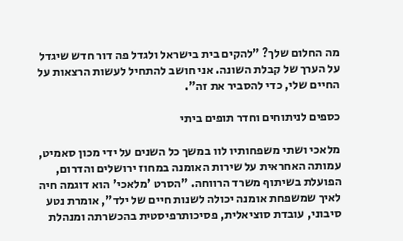מה החלום שלך? "להקים בית בישראל ולגדל פה דור חדש שיגדל על הערך של קבלת השונה. אני חושב להתחיל לעשות הרצאות על החיים שלי, כדי להסביר את זה".

כספים לניתוחים וחדר תופים ביתי

מלאכי ושתי משפחותיו לוו במשך כל השנים על ידי מכון סאמיט, עמותה האחראית על שירות האומנה במחוז ירושלים והדרום, הפועלת בשיתוף משרד הרווחה. "הסרט 'מלאכי' הוא דוגמה חיה לאיך שמשפחת אומנה יכולה לשנות חיים של ילד", אומרת נטע סיבוני, עובדת סוציאלית, פסיכותרפיסטית בהכשרתה ומנהלת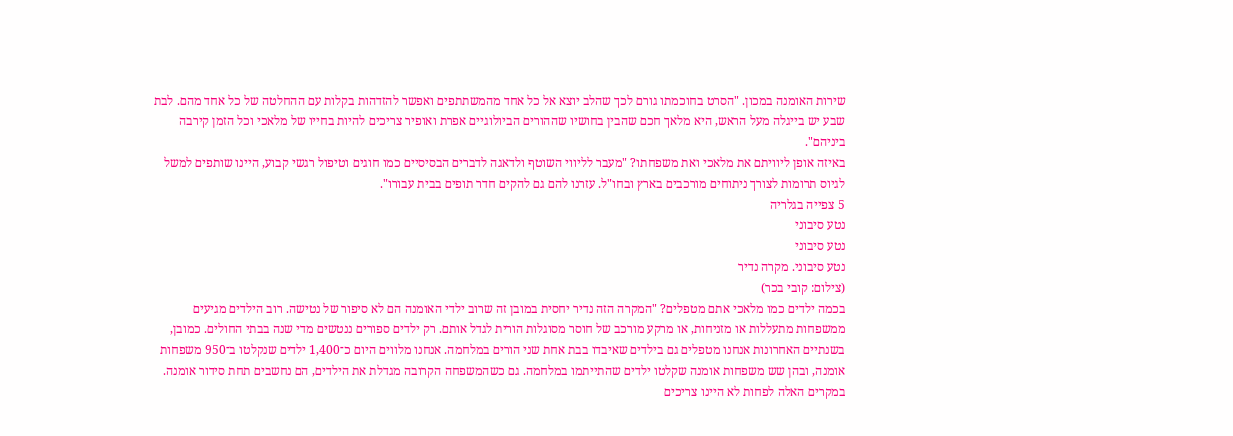שירות האומנה במכון. "הסרט בחוכמתו גורם לכך שהלב יוצא אל כל אחד מהמשתתפים ואפשר להזדהות בקלות עם ההחלטה של כל אחד מהם. לבת שבע יש בייגלה מעל הראש, היא מלאך חכם שהבין בחושיו שההורים הביולוגיים אפרת ואופיר צריכים להיות בחייו של מלאכי וכל הזמן קירבה ביניהם".
באיזה אופן ליוויתם את מלאכי ואת משפחתו? "מעבר לליווי השוטף ולדאגה לדברים הבסיסיים כמו חוגים וטיפול רגשי קבוע, היינו שותפים למשל לגיוס תרומות לצורך ניתוחים מורכבים בארץ ובחו"ל. עזרנו להם גם להקים חדר תופים בבית עבורו".
5 צפייה בגלריה
נטע סיבוני
נטע סיבוני
נטע סיבוני. מקרה נדיר
(צילום: קובי בכר)
בכמה ילדים כמו מלאכי אתם מטפלים? "המקרה הזה נדיר יחסית במובן זה שרוב ילדי האומנה הם לא סיפור של נטישה. רוב הילדים מגיעים ממשפחות מתעללות או מזניחות, או מרקע מורכב של חוסר מסוגלות הורית לגדל אותם. רק ילדים ספורים ננטשים מדי שנה בבתי החולים. כמובן, בשנתיים האחרונות אנחנו מטפלים גם בילדים שאיבדו בבת אחת שני הורים במלחמה. אנחנו מלווים היום כ־1,400 ילדים שנקלטו ב־950 משפחות אומנה, ובהן שש משפחות אומנה שקלטו ילדים שהתייתמו במלחמה. גם כשהמשפחה הקרובה מגדלת את הילדים, הם נחשבים תחת סידור אומנה. במקרים האלה לפחות לא היינו צריכים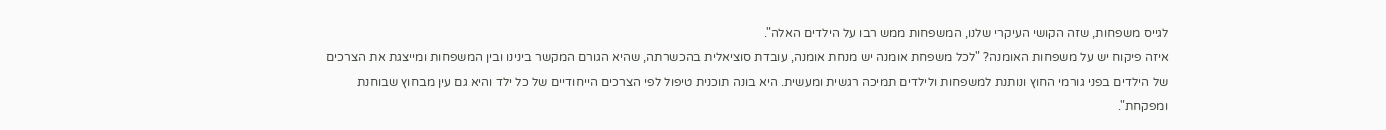לגייס משפחות, שזה הקושי העיקרי שלנו, המשפחות ממש רבו על הילדים האלה".
איזה פיקוח יש על משפחות האומנה? "לכל משפחת אומנה יש מנחת אומנה, עובדת סוציאלית בהכשרתה, שהיא הגורם המקשר בינינו ובין המשפחות ומייצגת את הצרכים של הילדים בפני גורמי החוץ ונותנת למשפחות ולילדים תמיכה רגשית ומעשית. היא בונה תוכנית טיפול לפי הצרכים הייחודיים של כל ילד והיא גם עין מבחוץ שבוחנת ומפקחת".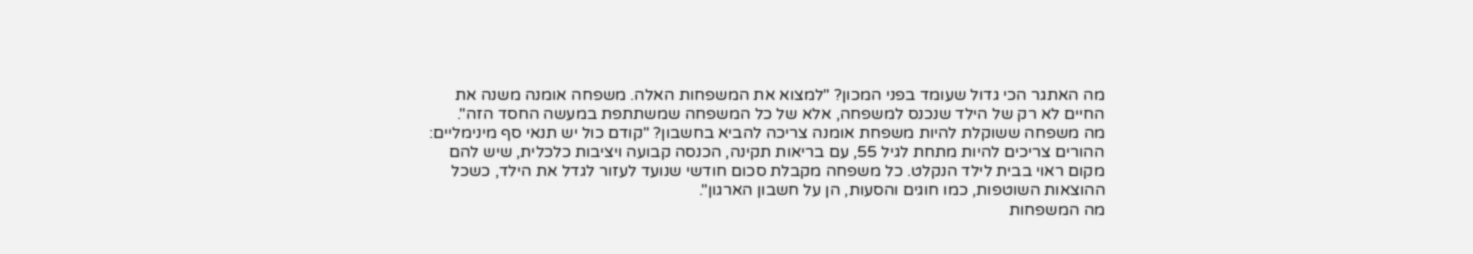מה האתגר הכי גדול שעומד בפני המכון? "למצוא את המשפחות האלה. משפחה אומנה משנה את החיים לא רק של הילד שנכנס למשפחה, אלא של כל המשפחה שמשתתפת במעשה החסד הזה".
מה משפחה ששוקלת להיות משפחת אומנה צריכה להביא בחשבון? "קודם כול יש תנאי סף מינימליים: ההורים צריכים להיות מתחת לגיל 55, עם בריאות תקינה, הכנסה קבועה ויציבות כלכלית, שיש להם מקום ראוי בבית לילד הנקלט. כל משפחה מקבלת סכום חודשי שנועד לעזור לגדל את הילד, כשכל ההוצאות השוטפות, כמו חוגים והסעות, הן על חשבון הארגון".
מה המשפחות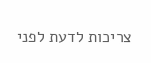צריכות לדעת לפני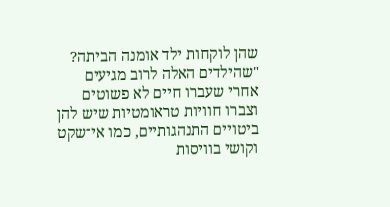שהן לוקחות ילד אומנה הביתה? "שהילדים האלה לרוב מגיעים אחרי שעברו חיים לא פשוטים וצברו חוויות טראומטיות שיש להן ביטויים התנהגותיים, כמו אי־שקט וקושי בוויסות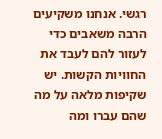רגשי. אנחנו משקיעים הרבה משאבים כדי לעזור להם לעבד את החוויות הקשות. יש שקיפות מלאה על מה שהם עברו ומה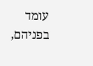עומד בפניהם,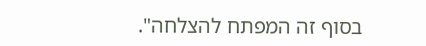בסוף זה המפתח להצלחה".